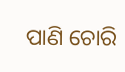ପାଣି ଚୋରି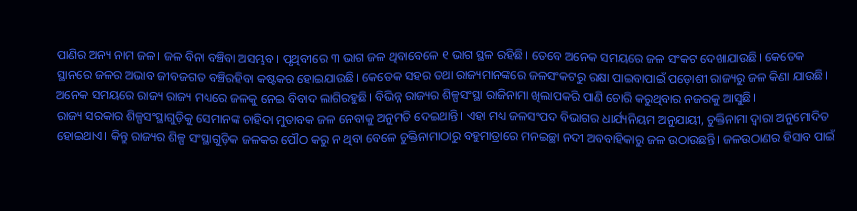ପାଣିର ଅନ୍ୟ ନାମ ଜଳ। ଜଳ ବିନା ବଞ୍ଚିବା ଅସମ୍ଭବ। ପୃଥିବୀରେ ୩ ଭାଗ ଜଳ ଥିବାବେଳେ ୧ ଭାଗ ସ୍ଥଳ ରହିଛି। ତେବେ ଅନେକ ସମୟରେ ଜଳ ସଂକଟ ଦେଖାଯାଉଛି। କେତେକ ସ୍ଥାନରେ ଜଳର ଅଭାବ ଜୀବଜଗତ ବଞ୍ଚିରହିବା କଷ୍ଟକର ହୋଇଯାଉଛି। କେତେକ ସହର ତଥା ରାଜ୍ୟମାନଙ୍କରେ ଜଳସଂକଟରୁ ରକ୍ଷା ପାଇବାପାଇଁ ପଡ଼ୋଶୀ ରାଜ୍ୟରୁ ଜଳ କିଣା ଯାଉଛି। ଅନେକ ସମୟରେ ରାଜ୍ୟ ରାଜ୍ୟ ମଧ୍ୟରେ ଜଳକୁ ନେଇ ବିବାଦ ଲାଗିରହୁଛି। ବିଭିନ୍ନ ରାଜ୍ୟର ଶିଳ୍ପସଂସ୍ଥା ରାଜିନାମା ଖିଲାପକରି ପାଣି ଚୋରି କରୁଥିବାର ନଜରକୁ ଆସୁଛି।
ରାଜ୍ୟ ସରକାର ଶିଳ୍ପସଂସ୍ଥାଗୁଡ଼ିକୁ ସେମାନଙ୍କ ଚାହିଦା ମୁତାବକ ଜଳ ନେବାକୁ ଅନୁମତି ଦେଇଥାନ୍ତି। ଏହା ମଧ୍ୟ ଜଳସଂପଦ ବିଭାଗର ଧାର୍ଯ୍ୟନିୟମ ଅନୁଯାୟୀ, ଚୁକ୍ତିନାମା ଦ୍ୱାରା ଅନୁମୋଦିତ ହୋଇଥାଏ। କିନ୍ତୁ ରାଜ୍ୟର ଶିଳ୍ପ ସଂସ୍ଥାଗୁଡ଼ିକ ଜଳକର ପୌଠ କରୁ ନ ଥିବା ବେଳେ ଚୁକ୍ତିନାମାଠାରୁ ବହୁମାତ୍ରାରେ ମନଇଚ୍ଛା ନଦୀ ଅବବାହିକାରୁ ଜଳ ଉଠାଉଛନ୍ତି। ଜଳଉଠାଣର ହିସାବ ପାଇଁ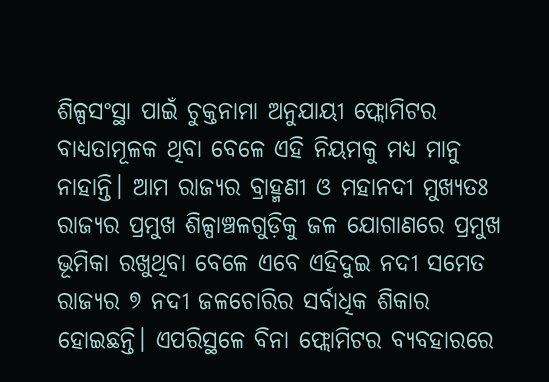ଶିଳ୍ପସଂସ୍ଥା ପାଇଁ ଚୁକ୍ତନାମା ଅନୁଯାୟୀ ଫ୍ଲୋମିଟର ବାଧ୍ୟତାମୂଳକ ଥିବା ବେଳେ ଏହି ନିୟମକୁ ମଧ୍ୟ ମାନୁ ନାହାନ୍ତି। ଆମ ରାଜ୍ୟର ବ୍ରାହ୍ମଣୀ ଓ ମହାନଦୀ ମୁଖ୍ୟତଃ ରାଜ୍ୟର ପ୍ରମୁଖ ଶିଳ୍ପାଞ୍ଚଳଗୁଡ଼ିକୁ ଜଳ ଯୋଗାଣରେ ପ୍ରମୁଖ ଭୂମିକା ରଖୁଥିବା ବେଳେ ଏବେ ଏହିଦୁଇ ନଦୀ ସମେତ ରାଜ୍ୟର ୭ ନଦୀ ଜଳଚୋରିର ସର୍ବାଧିକ ଶିକାର ହୋଇଛନ୍ତି। ଏପରିସ୍ଥଳେ ବିନା ଫ୍ଲୋମିଟର ବ୍ୟବହାରରେ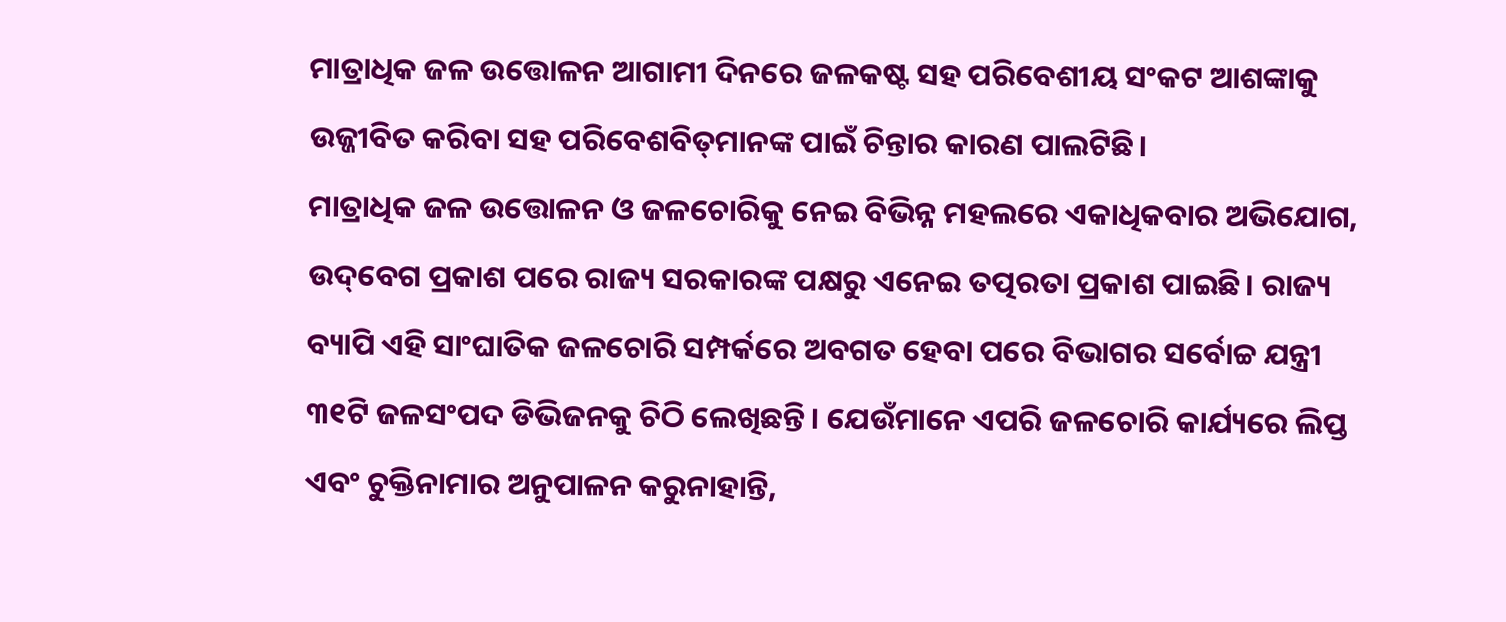ମାତ୍ରାଧିକ ଜଳ ଉତ୍ତୋଳନ ଆଗାମୀ ଦିନରେ ଜଳକଷ୍ଟ ସହ ପରିବେଶୀୟ ସଂକଟ ଆଶଙ୍କାକୁ ଉଜ୍ଜୀବିତ କରିବା ସହ ପରିବେଶବିତ୍‌ମାନଙ୍କ ପାଇଁ ଚିନ୍ତାର କାରଣ ପାଲଟିଛି।
ମାତ୍ରାଧିକ ଜଳ ଉତ୍ତୋଳନ ଓ ଜଳଚୋରିକୁ ନେଇ ବିଭିନ୍ନ ମହଲରେ ଏକାଧିକବାର ଅଭିଯୋଗ, ଉଦ୍‌ବେଗ ପ୍ରକାଶ ପରେ ରାଜ୍ୟ ସରକାରଙ୍କ ପକ୍ଷରୁ ଏନେଇ ତତ୍ପରତା ପ୍ରକାଶ ପାଇଛି। ରାଜ୍ୟ ବ୍ୟାପି ଏହି ସାଂଘାତିକ ଜଳଚୋରି ସମ୍ପର୍କରେ ଅବଗତ ହେବା ପରେ ବିଭାଗର ସର୍ବୋଚ୍ଚ ଯନ୍ତ୍ରୀ ୩୧ଟି ଜଳସଂପଦ ଡିଭିଜନକୁ ଚିଠି ଲେଖିଛନ୍ତି। ଯେଉଁମାନେ ଏପରି ଜଳଚୋରି କାର୍ଯ୍ୟରେ ଲିପ୍ତ ଏବଂ ଚୁକ୍ତିନାମାର ଅନୁପାଳନ କରୁନାହାନ୍ତି,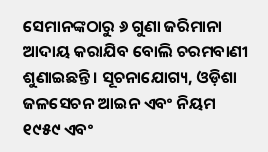ସେମାନଙ୍କଠାରୁ ୬ ଗୁଣା ଜରିମାନା ଆଦାୟ କରାଯିବ ବୋଲି ଚରମବାଣୀ ଶୁଣାଇଛନ୍ତି। ସୂଚନାଯୋଗ୍ୟ, ଓଡ଼ିଶା ଜଳସେଚନ ଆଇନ ଏବଂ ନିୟମ ୧୯୫୯ ଏବଂ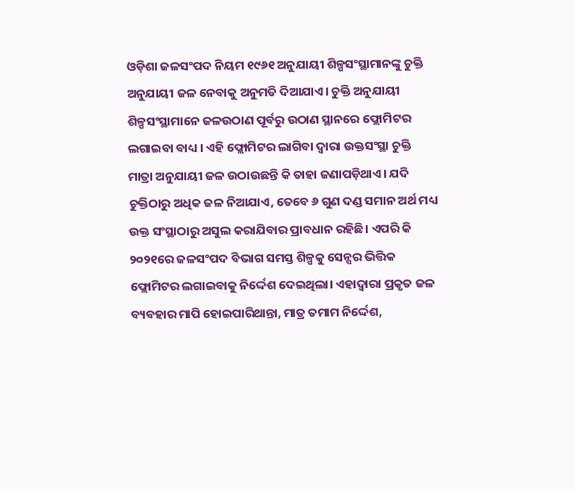ଓଡ଼ିଶା ଜଳସଂପଦ ନିୟମ ୧୯୬୧ ଅନୁଯାୟୀ ଶିଳ୍ପସଂସ୍ଥାମାନଙ୍କୁ ଚୁକ୍ତି ଅନୁଯାୟୀ ଜଳ ନେବାକୁ ଅନୁମତି ଦିଆଯାଏ। ଚୁକ୍ତି ଅନୁଯାୟୀ ଶିଳ୍ପସଂସ୍ଥାମାନେ ଜଳଉଠାଣ ପୂର୍ବରୁ ଉଠାଣ ସ୍ଥାନରେ ଫ୍ଲୋମିଟର ଲଗାଇବା ବାଧ୍ୟ । ଏହି ଫ୍ଲୋମିଟର ଲାଗିବା ଦ୍ୱାରା ଉକ୍ତସଂସ୍ଥା ଚୁକ୍ତି ମାତ୍ରା ଅନୁଯାୟୀ ଜଳ ଉଠାଉଛନ୍ତି କି ତାହା ଜଣାପଡ଼ିଥାଏ। ଯଦି ଚୁକ୍ତିଠାରୁ ଅଧିକ ଜଳ ନିଆଯାଏ, ତେବେ ୬ ଗୁଣ ଦଣ୍ଡ ସମାନ ଅର୍ଥ ମଧ୍ୟ ଉକ୍ତ ସଂସ୍ଥାଠାରୁ ଅସୁଲ କରାଯିବାର ପ୍ରାବଧାନ ରହିଛି। ଏପରି କି ୨୦୨୧ରେ ଜଳସଂପଦ ବିଭାଗ ସମସ୍ତ ଶିଳ୍ପକୁ ସେନ୍ସର ଭିତ୍ତିକ ଫ୍ଲୋମିଟର ଲଗାଇବାକୁ ନିର୍ଦ୍ଦେଶ ଦେଇଥିଲା। ଏହାଦ୍ୱାରା ପ୍ରକୃତ ଜଳ ବ୍ୟବହାର ମାପି ହୋଇପାରିଥାନ୍ତା, ମାତ୍ର ତମାମ ନିର୍ଦ୍ଦେଶ,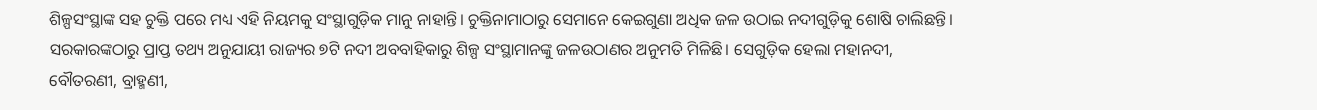ଶିଳ୍ପସଂସ୍ଥାଙ୍କ ସହ ଚୁକ୍ତି ପରେ ମଧ୍ୟ ଏହି ନିୟମକୁ ସଂସ୍ଥାଗୁଡ଼ିକ ମାନୁ ନାହାନ୍ତି। ଚୁକ୍ତିନାମାଠାରୁ ସେମାନେ କେଇଗୁଣା ଅଧିକ ଜଳ ଉଠାଇ ନଦୀଗୁଡ଼ିକୁ ଶୋଷି ଚାଲିଛନ୍ତି।
ସରକାରଙ୍କଠାରୁ ପ୍ରାପ୍ତ ତଥ୍ୟ ଅନୁଯାୟୀ ରାଜ୍ୟର ୭ଟି ନଦୀ ଅବବାହିକାରୁ ଶିଳ୍ପ ସଂସ୍ଥାମାନଙ୍କୁ ଜଳଉଠାଣର ଅନୁମତି ମିଳିଛି। ସେଗୁଡ଼ିକ ହେଲା ମହାନଦୀ, ବୌତରଣୀ, ବ୍ରାହ୍ମଣୀ,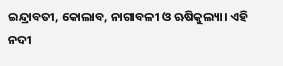ଇନ୍ଦ୍ରାବତୀ, କୋଲାବ, ନାଗାବଳୀ ଓ ଋଷିକୁଲ୍ୟା। ଏହି ନଦୀ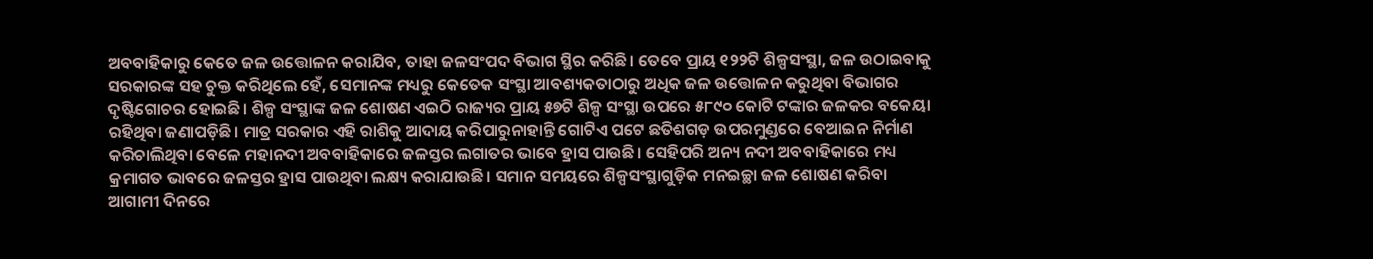ଅବବାହିକାରୁ କେତେ ଜଳ ଉତ୍ତୋଳନ କରାଯିବ, ତାହା ଜଳସଂପଦ ବିଭାଗ ସ୍ଥିର କରିଛି। ତେବେ ପ୍ରାୟ ୧୨୨ଟି ଶିଳ୍ପସଂସ୍ଥା, ଜଳ ଉଠାଇବାକୁ ସରକାରଙ୍କ ସହ ଚୁକ୍ତ କରିଥିଲେ ହେଁ, ସେମାନଙ୍କ ମଧ୍ୟରୁ କେତେକ ସଂସ୍ଥା ଆବଶ୍ୟକତାଠାରୁ ଅଧିକ ଜଳ ଉତ୍ତୋଳନ କରୁଥିବା ବିଭାଗର ଦୃଷ୍ଟିଗୋଚର ହୋଇଛି। ଶିଳ୍ପ ସଂସ୍ଥାଙ୍କ ଜଳ ଶୋଷଣ ଏଇଠି ରାଜ୍ୟର ପ୍ରାୟ ୫୭ଟି ଶିଳ୍ପ ସଂସ୍ଥା ଉପରେ ୫୮୯୦ କୋଟି ଟଙ୍କାର ଜଳକର ବକେୟା ରହିଥିବା ଜଣାପଡ଼ିଛି। ମାତ୍ର ସରକାର ଏହି ରାଶିକୁ ଆଦାୟ କରିପାରୁନାହାନ୍ତି ଗୋଟିଏ ପଟେ ଛତିଶଗଡ଼ ଉପରମୁଣ୍ଡରେ ବେଆଇନ ନିର୍ମାଣ କରିଚାଲିଥିବା ବେଳେ ମହାନଦୀ ଅବବାହିକାରେ ଜଳସ୍ତର ଲଗାତର ଭାବେ ହ୍ରାସ ପାଉଛି। ସେହିପରି ଅନ୍ୟ ନଦୀ ଅବବାହିକାରେ ମଧ୍ୟ କ୍ରମାଗତ ଭାବରେ ଜଳସ୍ତର ହ୍ରାସ ପାଉଥିବା ଲକ୍ଷ୍ୟ କରାଯାଉଛି। ସମାନ ସମୟରେ ଶିଳ୍ପସଂସ୍ଥାଗୁଡ଼ିକ ମନଇଚ୍ଛା ଜଳ ଶୋଷଣ କରିବା ଆଗାମୀ ଦିନରେ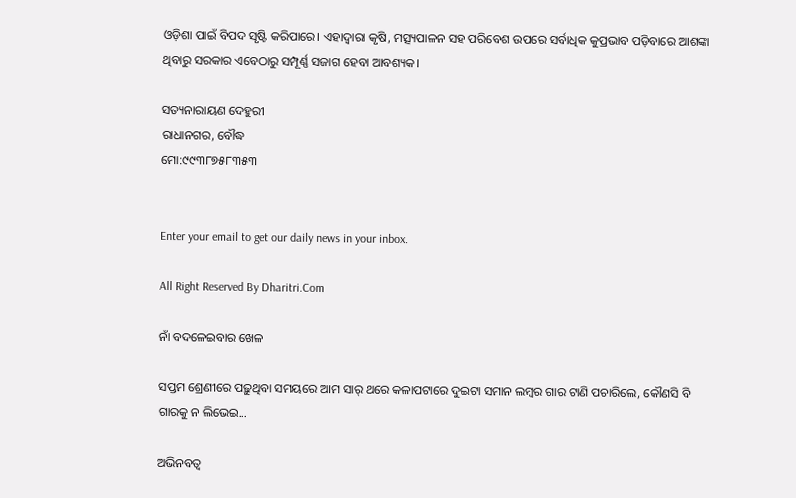ଓଡ଼ିଶା ପାଇଁ ବିପଦ ସୃଷ୍ଟି କରିପାରେ। ଏହାଦ୍ୱାରା କୃଷି, ମତ୍ସ୍ୟପାଳନ ସହ ପରିବେଶ ଉପରେ ସର୍ବାଧିକ କୁପ୍ରଭାବ ପଡ଼ିବାରେ ଆଶଙ୍କା ଥିବାରୁ ସରକାର ଏବେଠାରୁ ସମ୍ପୂର୍ଣ୍ଣ ସଜାଗ ହେବା ଆବଶ୍ୟକ।

ସତ୍ୟନାରାୟଣ ଦେହୁରୀ
ରାଧାନଗର, ବୌଦ୍ଧ
ମୋ:୯୯୩୮୭୫୮୩୫୩


Enter your email to get our daily news in your inbox.

All Right Reserved By Dharitri.Com

ନାଁ ବଦଳେଇବାର ଖେଳ

ସପ୍ତମ ଶ୍ରେଣୀରେ ପଢ଼ୁଥିବା ସମୟରେ ଆମ ସାର୍‌ ଥରେ କଳାପଟାରେ ଦୁଇଟା ସମାନ ଲମ୍ବର ଗାର ଟାଣି ପଚାରିଲେ, କୌଣସି ବି ଗାରକୁ ନ ଲିଭେଇ...

ଅଭିନବତ୍ୱ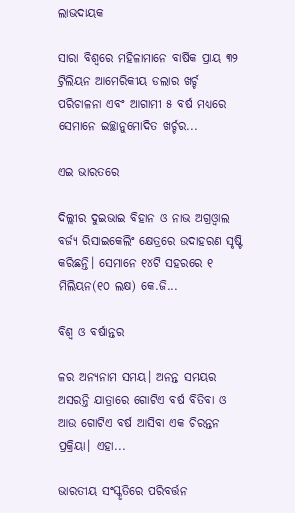ଲାଭଦାୟକ

ସାରା ବିଶ୍ୱରେ ମହିଳାମାନେ ବାର୍ଷିକ ପ୍ରାୟ ୩୨ ଟ୍ରିଲିୟନ ଆମେରିକୀୟ ଡଲାର ଖର୍ଚ୍ଚ ପରିଚାଳନା ଏବଂ ଆଗାମୀ ୫ ବର୍ଷ ମଧ୍ୟରେ ସେମାନେ ଇଚ୍ଛାନୁମୋଦିତ ଖର୍ଚ୍ଚର...

ଏଇ ଭାରତରେ

ଦିଲ୍ଲୀର ଦୁଇଭାଇ ବିହାନ ଓ ନାଭ ଅଗ୍ରଓ୍ୱାଲ ବର୍ଜ୍ୟ ରିସାଇକେଲିଂ କ୍ଷେତ୍ରରେ ଉଦାହରଣ ସୃଷ୍ଟି କରିଛନ୍ତି। ସେମାନେ ୧୪ଟି ସହରରେ ୧ ମିଲିୟନ(୧୦ ଲକ୍ଷ) କେ.ଜି...

ବିଶ୍ୱ ଓ ବର୍ଷାନ୍ତର

ଳର ଅନ୍ୟନାମ ସମୟ। ଅନନ୍ତ ସମୟର ଅସରନ୍ତି ଯାତ୍ରାରେ ଗୋଟିଏ ବର୍ଷ ବିତିବା ଓ ଆଉ ଗୋଟିଏ ବର୍ଷ ଆସିବା ଏକ ଚିରନ୍ତନ ପ୍ରକ୍ରିୟା। ଏହା...

ଭାରତୀୟ ସଂସ୍କୃତିରେ ପରିବର୍ତ୍ତନ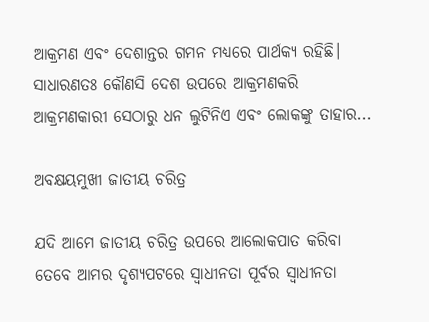ଆକ୍ରମଣ ଏବଂ ଦେଶାନ୍ତର ଗମନ ମଧ୍ୟରେ ପାର୍ଥକ୍ୟ ରହିଛି। ସାଧାରଣତଃ କୌଣସି ଦେଶ ଉପରେ ଆକ୍ରମଣକରି ଆକ୍ରମଣକାରୀ ସେଠାରୁ ଧନ ଲୁଟିନିଏ ଏବଂ ଲୋକଙ୍କୁ ତାହାର...

ଅବକ୍ଷୟମୁଖୀ ଜାତୀୟ ଚରିତ୍ର

ଯଦି ଆମେ ଜାତୀୟ ଚରିତ୍ର ଉପରେ ଆଲୋକପାତ କରିବା ତେବେ ଆମର ଦୃଶ୍ୟପଟରେ ସ୍ବାଧୀନତା ପୂର୍ବର ସ୍ବାଧୀନତା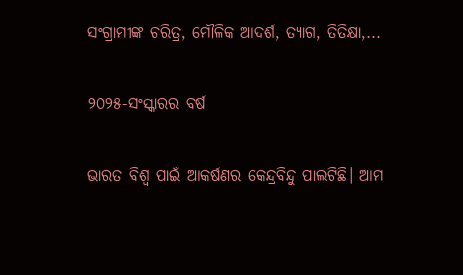ସଂଗ୍ରାମୀଙ୍କ ଚରିତ୍ର, ମୌଳିକ ଆଦର୍ଶ, ତ୍ୟାଗ, ତିତିକ୍ଷା,...

୨୦୨୫-ସଂସ୍କାରର ବର୍ଷ

ଭାରତ ବିଶ୍ୱ ପାଇଁ ଆକର୍ଷଣର କେନ୍ଦ୍ରବିନ୍ଦୁ ପାଲଟିଛି। ଆମ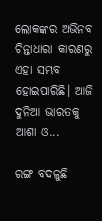ଲୋକଙ୍କର ଅଭିନବ ଚିନ୍ତାଧାରା କାରଣରୁ ଏହା ସମ୍ଭବ ହୋଇପାରିଛି। ଆଜି ଦୁନିଆ ଭାରତକୁ ଆଶା ଓ...

ରଙ୍ଗ ବଦଳୁଛି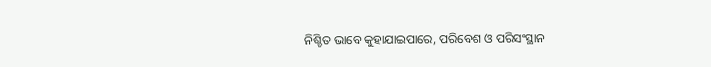ନିଶ୍ଚିତ ଭାବେ କୁହାଯାଇପାରେ, ପରିବେଶ ଓ ପରିସଂସ୍ଥାନ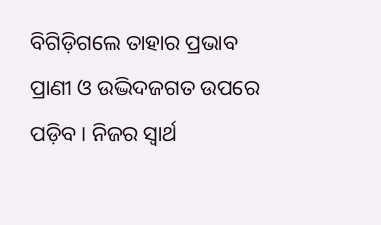ବିଗିଡ଼ିଗଲେ ତାହାର ପ୍ରଭାବ ପ୍ରାଣୀ ଓ ଉଦ୍ଭିଦଜଗତ ଉପରେ ପଡ଼ିବ। ନିଜର ସ୍ବାର୍ଥ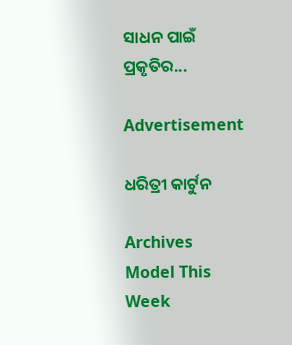ସାଧନ ପାଇଁ ପ୍ରକୃତିର...

Advertisement

ଧରିତ୍ରୀ କାର୍ଟୁନ

Archives
Model This Week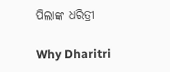ପିଲାଙ୍କ ଧରିତ୍ରୀ

Why Dharitri